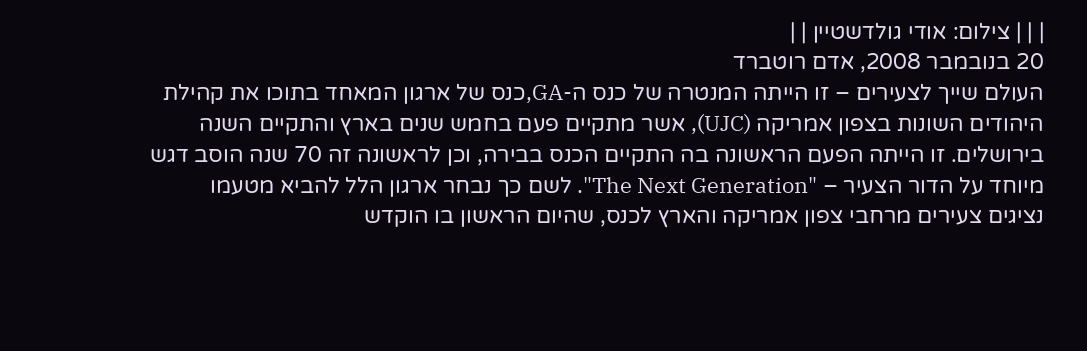| | | צילום: אודי גולדשטיין | |
20 בנובמבר 2008, אדם רוטברד
העולם שייך לצעירים – זו הייתה המנטרה של כנס ה-GA,כנס של ארגון המאחד בתוכו את קהילת היהודים השונות בצפון אמריקה (UJC), אשר מתקיים פעם בחמש שנים בארץ והתקיים השנה בירושלים. זו הייתה הפעם הראשונה בה התקיים הכנס בבירה, וכן לראשונה זה 70 שנה הוסב דגש מיוחד על הדור הצעיר – "The Next Generation". לשם כך נבחר ארגון הלל להביא מטעמו נציגים צעירים מרחבי צפון אמריקה והארץ לכנס, שהיום הראשון בו הוקדש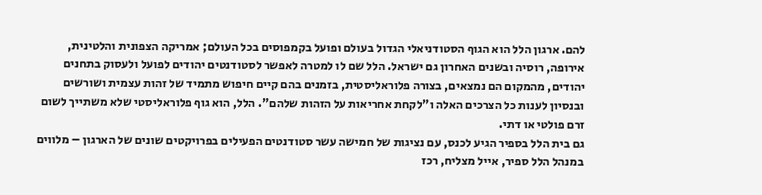להם. ארגון הלל הוא הגוף הסטודניאלי הגדול בעולם ופועל בקמפוסים בכל העולם; אמריקה הצפונית והלטינית, אירופה, רוסיה ובשנים האחרון גם ישראל. הלל שם לו למטרה לאפשר לסטודנטים יהודים לפועל ולעסוק בתחנים יהודים, מהמקום הם נמצאים, בצורה פלוראליסטית, בזמנים בהם קיים חיפוש מתמיד של זהות עצמית ושורשים ובנסיון לענות כל הצרכים האלה ו"לקחת אחריאות על הזהות שלהם". הלל, הוא גוף פלוראליסטי שלא משתייך לשום זרם פולטי או דתי.
גם בית הלל בספיר הגיע לכנס, עם נציגות של חמישה עשר סטודנטים הפעילים בפרויקטים שונים של הארגון – מלווים במנהל הלל ספיר, אייל מצליח, רכז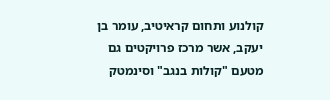קולנוע ותחום קראיטיב, עומר בן יעקב, אשר מרכז פרויקטים גם מטעם "קולות בנגב" וסינמטק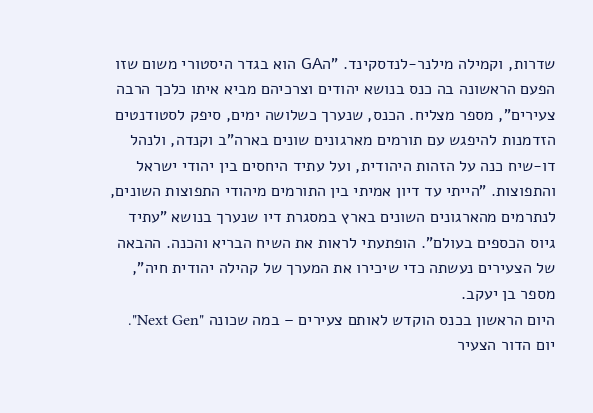שדרות, וקמילה מילנר-לנדסקינד. "הGA הוא בגדר היסטורי משום שזו הפעם הראשונה בה כנס בנושא יהודים וצרכיהם מביא איתו כלכך הרבה צעירים", מספר מצליח. הכנס, שנערך כשלושה ימים, סיפק לסטודנטים הזדמנות להיפגש עם תורמים מארגונים שונים בארה"ב וקנדה, ולנהל דו-שיח כנה על הזהות היהודית, ועל עתיד היחסים בין יהודי ישראל והתפוצות. "הייתי עד דיון אמיתי בין התורמים מיהודי התפוצות השונים, לנתרמים מהארגונים השונים בארץ במסגרת דיו שנערך בנושא "עתיד גיוס הכספים בעולם". הופתעתי לראות את השיח הבריא והכנה. ההבאה של הצעירים נעשתה כדי שיכירו את המערך של קהילה יהודית חיה", מספר בן יעקב.
היום הראשון בכנס הוקדש לאותם צעירים – במה שכונה "Next Gen". יום הדור הצעיר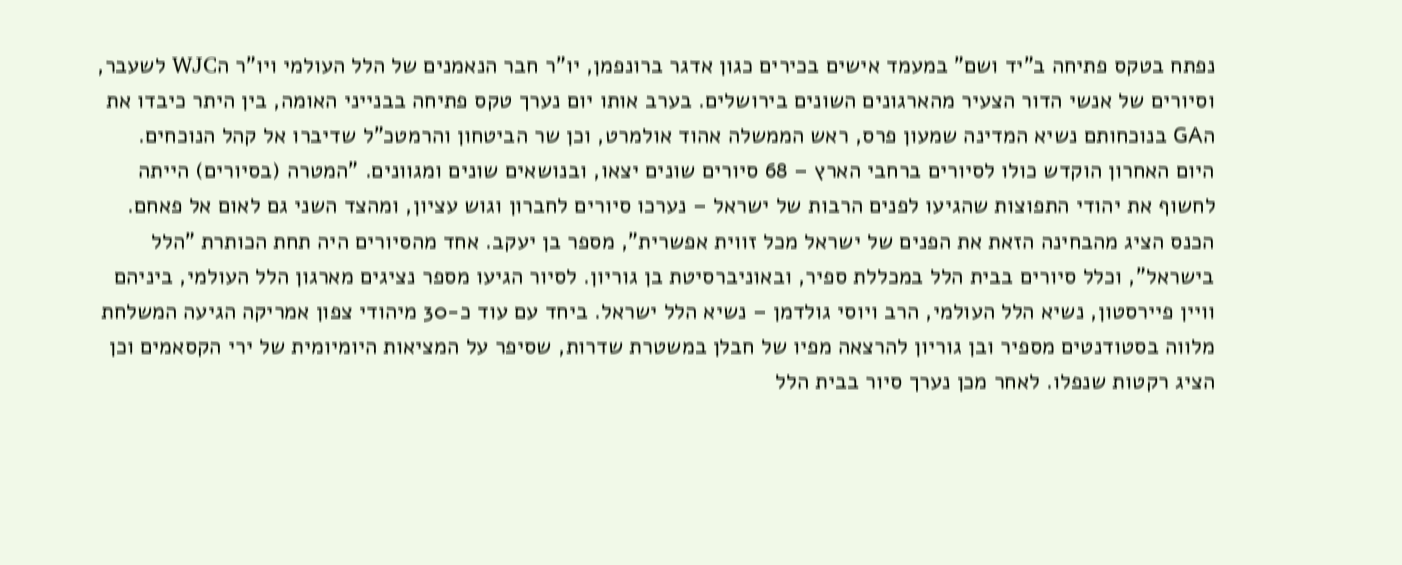נפתח בטקס פתיחה ב"יד ושם" במעמד אישים בכירים כגון אדגר ברונפמן, יו"ר חבר הנאמנים של הלל העולמי ויו"ר הWJC לשעבר, וסיורים של אנשי הדור הצעיר מהארגונים השונים בירושלים. בערב אותו יום נערך טקס פתיחה בבנייני האומה, בין היתר כיבדו את הGA בנוכחותם נשיא המדינה שמעון פרס, ראש הממשלה אהוד אולמרט, וכן שר הביטחון והרמטכ"ל שדיברו אל קהל הנוכחים.
היום האחרון הוקדש כולו לסיורים ברחבי הארץ – 68 סיורים שונים יצאו, ובנושאים שונים ומגוונים. "המטרה (בסיורים) הייתה לחשוף את יהודי התפוצות שהגיעו לפנים הרבות של ישראל – נערכו סיורים לחברון וגוש עציון, ומהצד השני גם לאום אל פאחם. הכנס הציג מהבחינה הזאת את הפנים של ישראל מכל זווית אפשרית", מספר בן יעקב. אחד מהסיורים היה תחת הכותרת "הלל בישראל", וכלל סיורים בבית הלל במכללת ספיר, ובאוניברסיטת בן גוריון. לסיור הגיעו מספר נציגים מארגון הלל העולמי, ביניהם וויין פיירסטון, נשיא הלל העולמי, הרב ויוסי גולדמן – נשיא הלל ישראל. ביחד עם עוד כ-30 מיהודי צפון אמריקה הגיעה המשלחת מלווה בסטודנטים מספיר ובן גוריון להרצאה מפיו של חבלן במשטרת שדרות, שסיפר על המציאות היומיומית של ירי הקסאמים וכן הציג רקטות שנפלו. לאחר מכן נערך סיור בבית הלל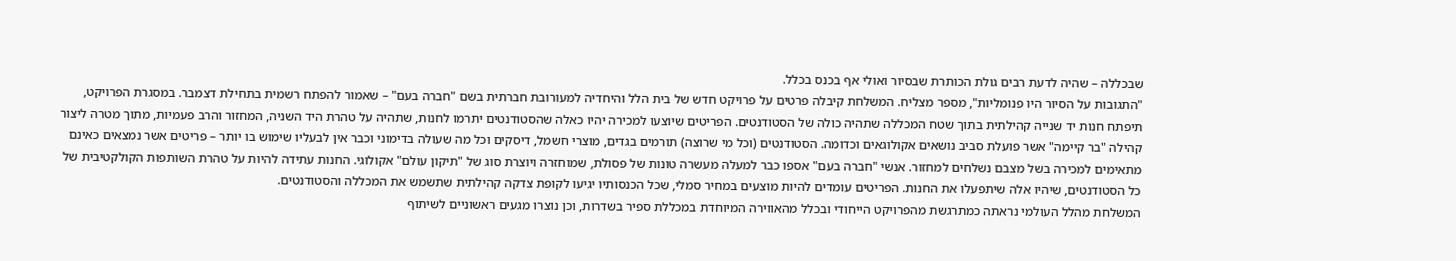שבכללה – שהיה לדעת רבים גולת הכותרת שבסיור ואולי אף בכנס בכלל.
"התגובות על הסיור היו פנומליות", מספר מצליח. המשלחת קיבלה פרטים על פרויקט חדש של בית הלל והיחדיה למעורובת חברתית בשם "חברה בעם" – שאמור להפתח רשמית בתחילת דצמבר. במסגרת הפרויקט, תיפתח חנות יד שנייה קהילתית בתוך שטח המכללה שתהיה כולה של הסטודנטים. הפריטים שיוצעו למכירה יהיו כאלה שהסטודנטים יתרמו לחנות, שתהיה על טהרת היד השניה, המחזור והרב פעמיות, מתוך מטרה ליצור קהילה "בר קיימה" אשר פועלת סביב נושאים אקולוגאים וכדומה. הסטודנטים (וכל מי שרוצה) תורמים בגדים, מוצרי חשמל, דיסקים וכל מה שעולה בדימוני וכבר אין לבעליו שימוש בו יותר – פריטים אשר נמצאים כאינם מתאימים למכירה בשל מצבם נשלחים למחזור. אנשי "חברה בעם" אספו כבר למעלה מעשרה טונות של פסולת, שמוחזרה ויוצרת סוג של "תיקון עולם" אקולוגי. החנות עתידה להיות על טהרת השותפות הקולקטיבית של כל הסטודנטים, שיהיו אלה שיתפעלו את החנות. הפריטים עומדים להיות מוצעים במחיר סמלי, שכל הכנסותיו יגיעו לקופת צדקה קהילתית שתשמש את המכללה והסטודנטים.
המשלחת מהלל העולמי נראתה כמתרגשת מהפרויקט הייחודי ובכלל מהאווירה המיוחדת במכללת ספיר בשדרות, וכן נוצרו מגעים ראשוניים לשיתוף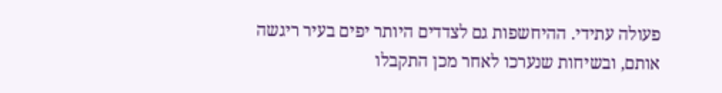פעולה עתידי. ההיחשפות גם לצדדים היותר יפים בעיר ריגשה אותם, ובשיחות שנערכו לאחר מכן התקבלו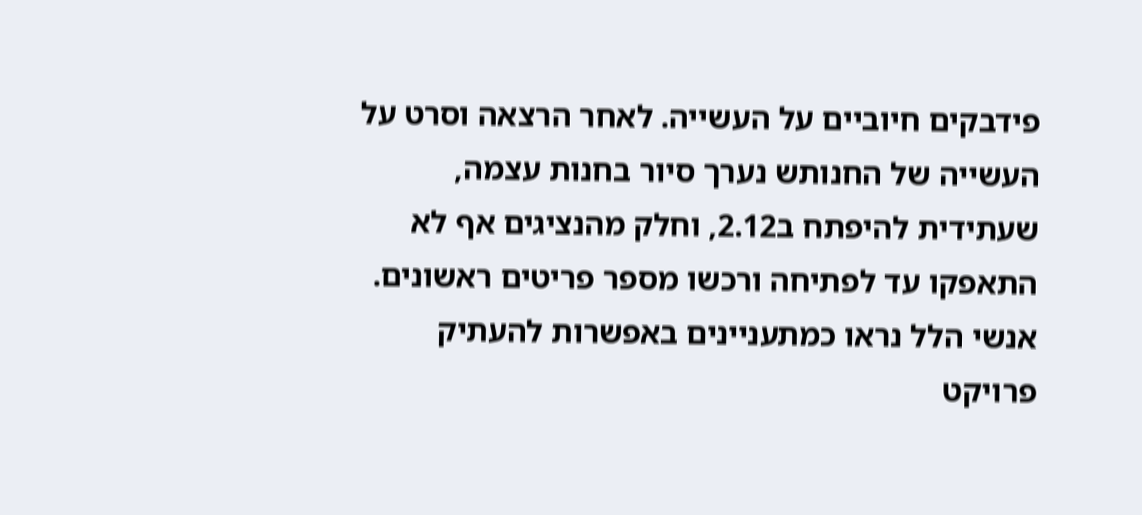פידבקים חיוביים על העשייה. לאחר הרצאה וסרט על העשייה של החנותש נערך סיור בחנות עצמה, שעתידית להיפתח ב2.12, וחלק מהנציגים אף לא התאפקו עד לפתיחה ורכשו מספר פריטים ראשונים. אנשי הלל נראו כמתעניינים באפשרות להעתיק פרויקט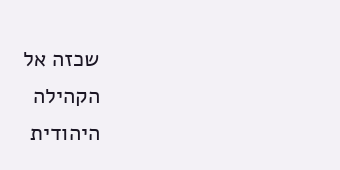שכזה אל הקהילה היהודית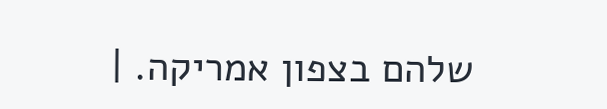שלהם בצפון אמריקה. |